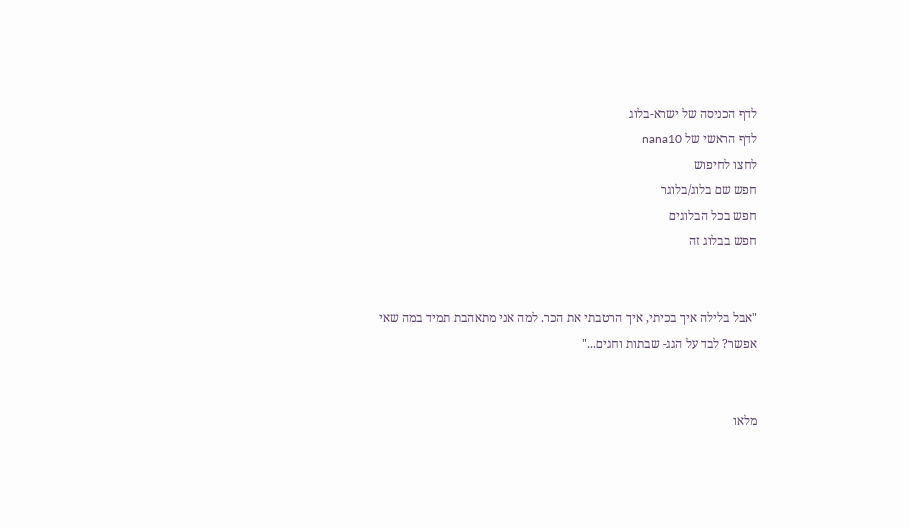לדף הכניסה של ישרא-בלוג
לדף הראשי של nana10
לחצו לחיפוש
חפש שם בלוג/בלוגר
חפש בכל הבלוגים
חפש בבלוג זה


"אבל בלילה איך בכיתי, איך הרטבתי את הכר. למה אני מתאהבת תמיד במה שאי אפשר? לבד על הגג- שבתות וחגים..."


מלאו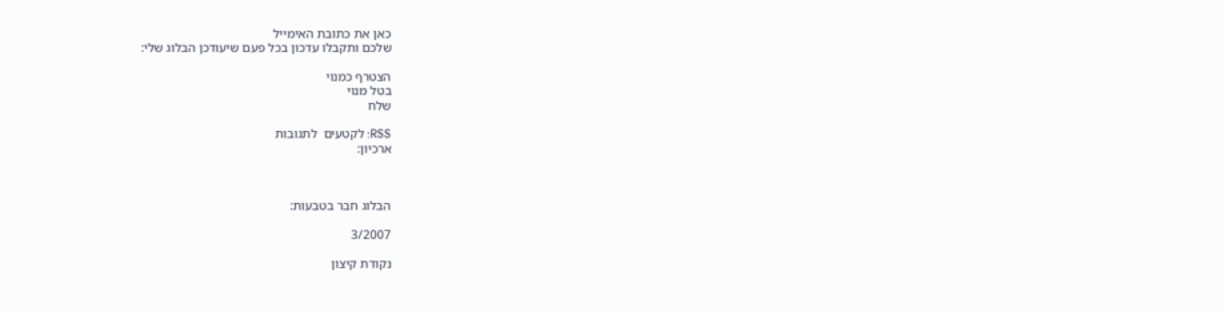כאן את כתובת האימייל
שלכם ותקבלו עדכון בכל פעם שיעודכן הבלוג שלי:

הצטרף כמנוי
בטל מנוי
שלח

RSS: לקטעים  לתגובות
ארכיון:



הבלוג חבר בטבעות:

3/2007

נקודת קיצון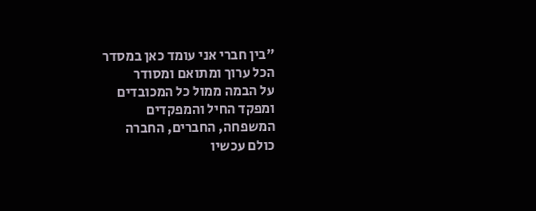"בין חברי אני עומד כאן במסדר
הכל ערוך ומתואם ומסודר
על הבמה ממול כל המכובדים
ומפקד החיל והמפקדים
המשפחה, החברים, החברה
כולם עכשיו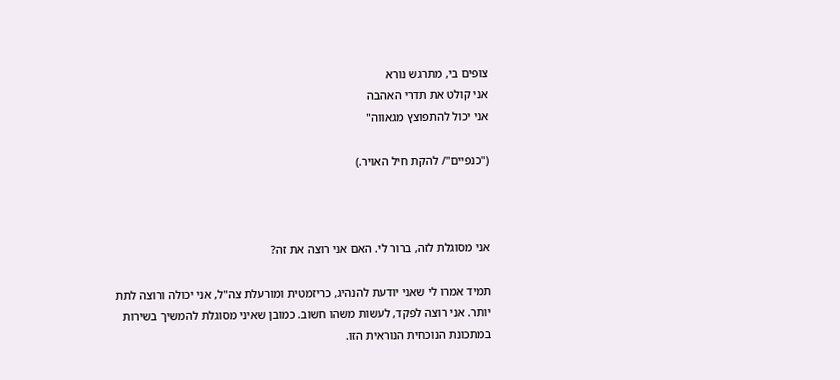צופים בי, מתרגש נורא
אני קולט את תדרי האהבה
אני יכול להתפוצץ מגאווה"

("כנפיים"/ להקת חיל האויר.)



אני מסוגלת לזה, ברור לי. האם אני רוצה את זה?

תמיד אמרו לי שאני יודעת להנהיג, כריזמטית ומורעלת צה"ל, אני יכולה ורוצה לתת יותר. אני רוצה לפקד, לעשות משהו חשוב. כמובן שאיני מסוגלת להמשיך בשירות במתכונת הנוכחית הנוראית הזו.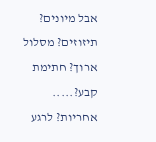אבל מיונים? תיזוזים? מסלול ארוך? חתימת קבע?..... אחריות? לרגע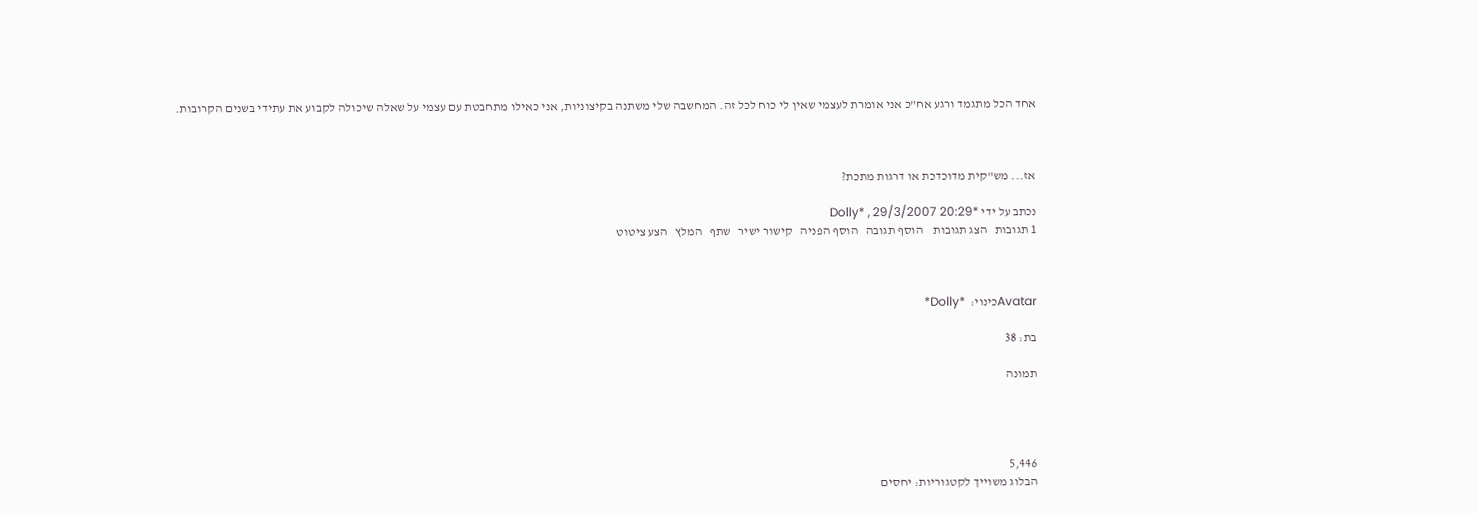אחד הכל מתגמד ורגע אח"כ אני אומרת לעצמי שאין לי כוח לכל זה. המחשבה שלי משתנה בקיצוניות, אני כאילו מתחבטת עם עצמי על שאלה שיכולה לקבוע את עתידי בשנים הקרובות.



אז... מש"קית מדוכדכת או דרגות מתכת?

נכתב על ידי *Dolly* , 29/3/2007 20:29
1 תגובות   הצג תגובות    הוסף תגובה   הוסף הפניה   קישור ישיר   שתף   המלץ   הצע ציטוט



Avatarכינוי:  *Dolly*

בת: 38

תמונה




5,446
הבלוג משוייך לקטגוריות: יחסים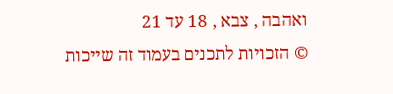ואהבה , צבא , 18 עד 21
© הזכויות לתכנים בעמוד זה שייכות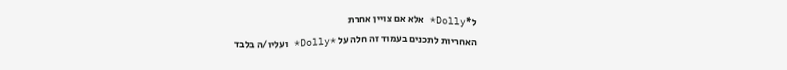ל*Dolly* אלא אם צויין אחרת
האחריות לתכנים בעמוד זה חלה על *Dolly* ועליו/ה בלבד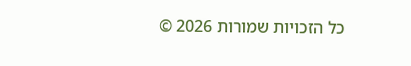כל הזכויות שמורות 2026 ©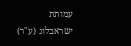עמותת ישראבלוג (ע"ר)